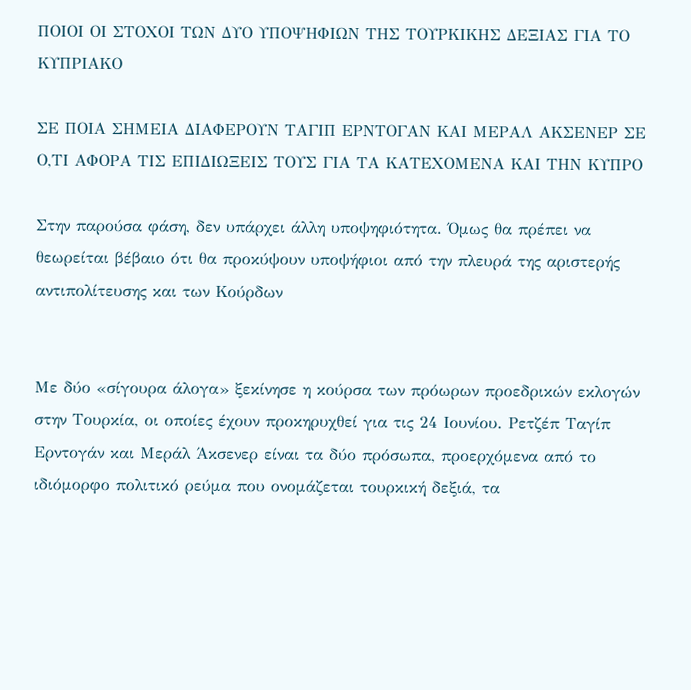ΠΟΙΟΙ ΟΙ ΣΤΟΧΟΙ ΤΩΝ ΔΥΟ ΥΠΟΨΗΦΙΩΝ ΤΗΣ ΤΟΥΡΚΙΚΗΣ ΔΕΞΙΑΣ ΓΙΑ ΤΟ ΚΥΠΡΙΑΚΟ

ΣΕ ΠΟΙΑ ΣΗΜΕΙΑ ΔΙΑΦΕΡΟΥΝ ΤΑΓΙΠ ΕΡΝΤΟΓΑΝ ΚΑΙ ΜΕΡΑΛ ΑΚΣΕΝΕΡ ΣΕ Ο,ΤΙ ΑΦΟΡΑ ΤΙΣ ΕΠΙΔΙΩΞΕΙΣ ΤΟΥΣ ΓΙΑ ΤΑ ΚΑΤΕΧΟΜΕΝΑ ΚΑΙ ΤΗΝ ΚΥΠΡΟ

Στην παρούσα φάση, δεν υπάρχει άλλη υποψηφιότητα. Όμως θα πρέπει να θεωρείται βέβαιο ότι θα προκύψουν υποψήφιοι από την πλευρά της αριστερής αντιπολίτευσης και των Κούρδων


Με δύο «σίγουρα άλογα» ξεκίνησε η κούρσα των πρόωρων προεδρικών εκλογών στην Τουρκία, οι οποίες έχουν προκηρυχθεί για τις 24 Ιουνίου. Ρετζέπ Ταγίπ Ερντογάν και Μεράλ Άκσενερ είναι τα δύο πρόσωπα, προερχόμενα από το ιδιόμορφο πολιτικό ρεύμα που ονομάζεται τουρκική δεξιά, τα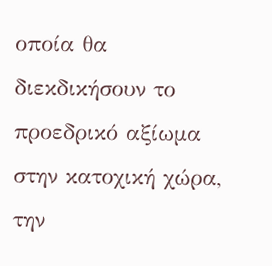οποία θα διεκδικήσουν το προεδρικό αξίωμα στην κατοχική χώρα, την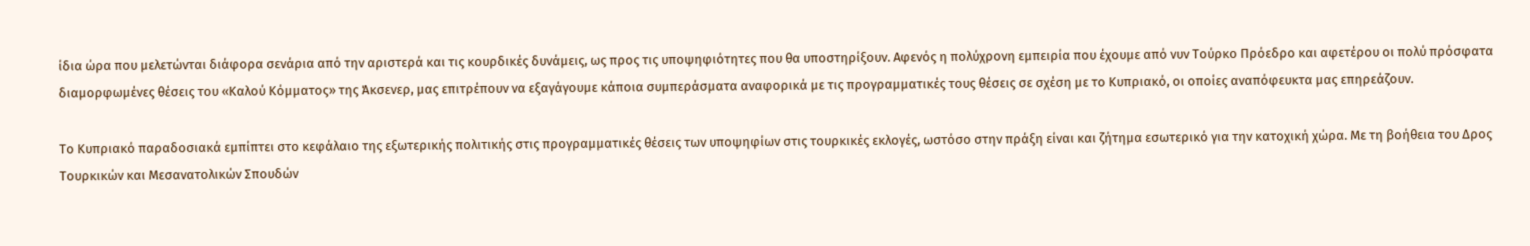ίδια ώρα που μελετώνται διάφορα σενάρια από την αριστερά και τις κουρδικές δυνάμεις, ως προς τις υποψηφιότητες που θα υποστηρίξουν. Αφενός η πολύχρονη εμπειρία που έχουμε από νυν Τούρκο Πρόεδρο και αφετέρου οι πολύ πρόσφατα διαμορφωμένες θέσεις του «Καλού Κόμματος» της Άκσενερ, μας επιτρέπουν να εξαγάγουμε κάποια συμπεράσματα αναφορικά με τις προγραμματικές τους θέσεις σε σχέση με το Κυπριακό, οι οποίες αναπόφευκτα μας επηρεάζουν.

Το Κυπριακό παραδοσιακά εμπίπτει στο κεφάλαιο της εξωτερικής πολιτικής στις προγραμματικές θέσεις των υποψηφίων στις τουρκικές εκλογές, ωστόσο στην πράξη είναι και ζήτημα εσωτερικό για την κατοχική χώρα. Με τη βοήθεια του Δρος Τουρκικών και Μεσανατολικών Σπουδών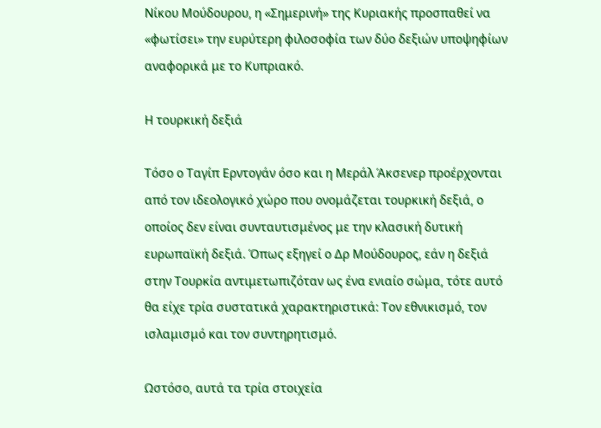Νίκου Μούδουρου, η «Σημερινή» της Κυριακής προσπαθεί να «φωτίσει» την ευρύτερη φιλοσοφία των δύο δεξιών υποψηφίων αναφορικά με το Κυπριακό.

Η τουρκική δεξιά

Τόσο ο Ταγίπ Ερντογάν όσο και η Μεράλ Άκσενερ προέρχονται από τον ιδεολογικό χώρο που ονομάζεται τουρκική δεξιά, ο οποίος δεν είναι συνταυτισμένος με την κλασική δυτική ευρωπαϊκή δεξιά. Όπως εξηγεί ο Δρ Μούδουρος, εάν η δεξιά στην Τουρκία αντιμετωπιζόταν ως ένα ενιαίο σώμα, τότε αυτό θα είχε τρία συστατικά χαρακτηριστικά: Τον εθνικισμό, τον ισλαμισμό και τον συντηρητισμό.

Ωστόσο, αυτά τα τρία στοιχεία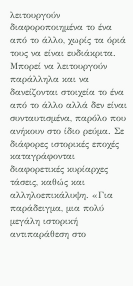λειτουργούν διαφοροποιημένα το ένα από το άλλο, χωρίς τα όριά τους να είναι ευδιάκριτα. Μπορεί να λειτουργούν παράλληλα και να δανείζονται στοιχεία το ένα από το άλλο αλλά δεν είναι συνταυτισμένα, παρόλο που ανήκουν στο ίδιο ρεύμα. Σε διάφορες ιστορικές εποχές καταγράφονται διαφορετικές κυρίαρχες τάσεις, καθώς και αλληλοεπικάλυψη. «Για παράδειγμα, μια πολύ μεγάλη ιστορική αντιπαράθεση στο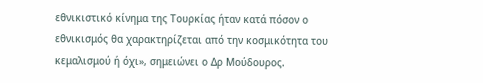εθνικιστικό κίνημα της Τουρκίας ήταν κατά πόσον ο εθνικισμός θα χαρακτηρίζεται από την κοσμικότητα του κεμαλισμού ή όχι», σημειώνει ο Δρ Μούδουρος.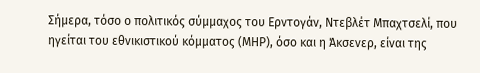Σήμερα, τόσο ο πολιτικός σύμμαχος του Ερντογάν, Ντεβλέτ Μπαχτσελί, που ηγείται του εθνικιστικού κόμματος (ΜΗΡ), όσο και η Άκσενερ, είναι της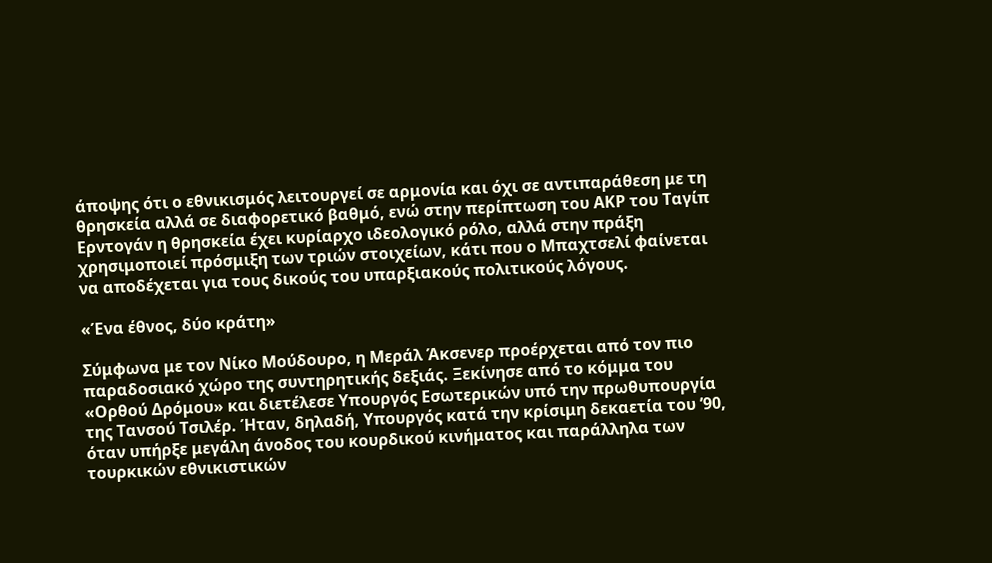άποψης ότι ο εθνικισμός λειτουργεί σε αρμονία και όχι σε αντιπαράθεση με τη θρησκεία αλλά σε διαφορετικό βαθμό, ενώ στην περίπτωση του ΑΚΡ του Ταγίπ Ερντογάν η θρησκεία έχει κυρίαρχο ιδεολογικό ρόλο, αλλά στην πράξη χρησιμοποιεί πρόσμιξη των τριών στοιχείων, κάτι που ο Μπαχτσελί φαίνεται να αποδέχεται για τους δικούς του υπαρξιακούς πολιτικούς λόγους.

«Ένα έθνος, δύο κράτη»

Σύμφωνα με τον Νίκο Μούδουρο, η Μεράλ Άκσενερ προέρχεται από τον πιο παραδοσιακό χώρο της συντηρητικής δεξιάς. Ξεκίνησε από το κόμμα του «Ορθού Δρόμου» και διετέλεσε Υπουργός Εσωτερικών υπό την πρωθυπουργία της Τανσού Τσιλέρ. Ήταν, δηλαδή, Υπουργός κατά την κρίσιμη δεκαετία του ’90, όταν υπήρξε μεγάλη άνοδος του κουρδικού κινήματος και παράλληλα των τουρκικών εθνικιστικών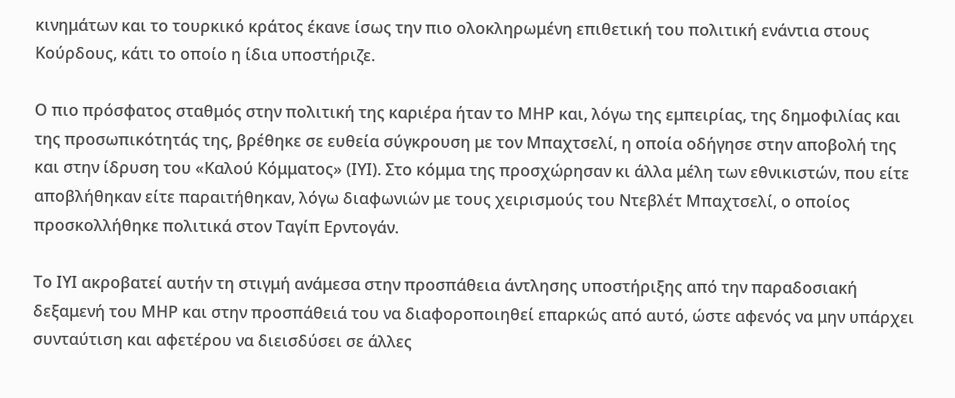κινημάτων και το τουρκικό κράτος έκανε ίσως την πιο ολοκληρωμένη επιθετική του πολιτική ενάντια στους Κούρδους, κάτι το οποίο η ίδια υποστήριζε.

Ο πιο πρόσφατος σταθμός στην πολιτική της καριέρα ήταν το ΜΗΡ και, λόγω της εμπειρίας, της δημοφιλίας και της προσωπικότητάς της, βρέθηκε σε ευθεία σύγκρουση με τον Μπαχτσελί, η οποία οδήγησε στην αποβολή της και στην ίδρυση του «Καλού Κόμματος» (ΙΥΙ). Στο κόμμα της προσχώρησαν κι άλλα μέλη των εθνικιστών, που είτε αποβλήθηκαν είτε παραιτήθηκαν, λόγω διαφωνιών με τους χειρισμούς του Ντεβλέτ Μπαχτσελί, ο οποίος προσκολλήθηκε πολιτικά στον Ταγίπ Ερντογάν.

Το ΙΥΙ ακροβατεί αυτήν τη στιγμή ανάμεσα στην προσπάθεια άντλησης υποστήριξης από την παραδοσιακή δεξαμενή του ΜΗΡ και στην προσπάθειά του να διαφοροποιηθεί επαρκώς από αυτό, ώστε αφενός να μην υπάρχει συνταύτιση και αφετέρου να διεισδύσει σε άλλες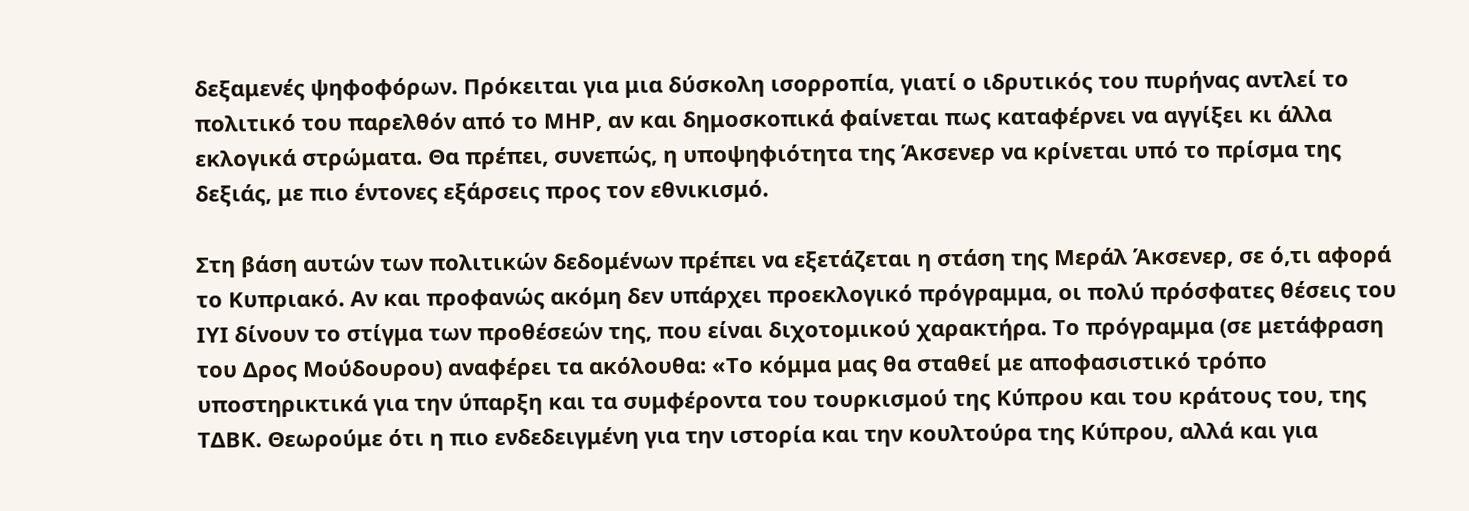δεξαμενές ψηφοφόρων. Πρόκειται για μια δύσκολη ισορροπία, γιατί ο ιδρυτικός του πυρήνας αντλεί το πολιτικό του παρελθόν από το ΜΗΡ, αν και δημοσκοπικά φαίνεται πως καταφέρνει να αγγίξει κι άλλα εκλογικά στρώματα. Θα πρέπει, συνεπώς, η υποψηφιότητα της Άκσενερ να κρίνεται υπό το πρίσμα της δεξιάς, με πιο έντονες εξάρσεις προς τον εθνικισμό.

Στη βάση αυτών των πολιτικών δεδομένων πρέπει να εξετάζεται η στάση της Μεράλ Άκσενερ, σε ό,τι αφορά το Κυπριακό. Αν και προφανώς ακόμη δεν υπάρχει προεκλογικό πρόγραμμα, οι πολύ πρόσφατες θέσεις του ΙΥΙ δίνουν το στίγμα των προθέσεών της, που είναι διχοτομικού χαρακτήρα. Το πρόγραμμα (σε μετάφραση του Δρος Μούδουρου) αναφέρει τα ακόλουθα: «Το κόμμα μας θα σταθεί με αποφασιστικό τρόπο υποστηρικτικά για την ύπαρξη και τα συμφέροντα του τουρκισμού της Κύπρου και του κράτους του, της ΤΔΒΚ. Θεωρούμε ότι η πιο ενδεδειγμένη για την ιστορία και την κουλτούρα της Κύπρου, αλλά και για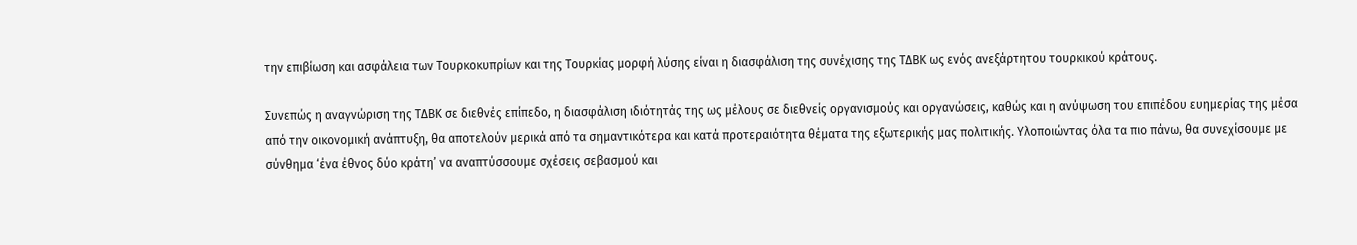την επιβίωση και ασφάλεια των Τουρκοκυπρίων και της Τουρκίας μορφή λύσης είναι η διασφάλιση της συνέχισης της ΤΔΒΚ ως ενός ανεξάρτητου τουρκικού κράτους.

Συνεπώς η αναγνώριση της ΤΔΒΚ σε διεθνές επίπεδο, η διασφάλιση ιδιότητάς της ως μέλους σε διεθνείς οργανισμούς και οργανώσεις, καθώς και η ανύψωση του επιπέδου ευημερίας της μέσα από την οικονομική ανάπτυξη, θα αποτελούν μερικά από τα σημαντικότερα και κατά προτεραιότητα θέματα της εξωτερικής μας πολιτικής. Υλοποιώντας όλα τα πιο πάνω, θα συνεχίσουμε με σύνθημα ‘ένα έθνος δύο κράτη’ να αναπτύσσουμε σχέσεις σεβασμού και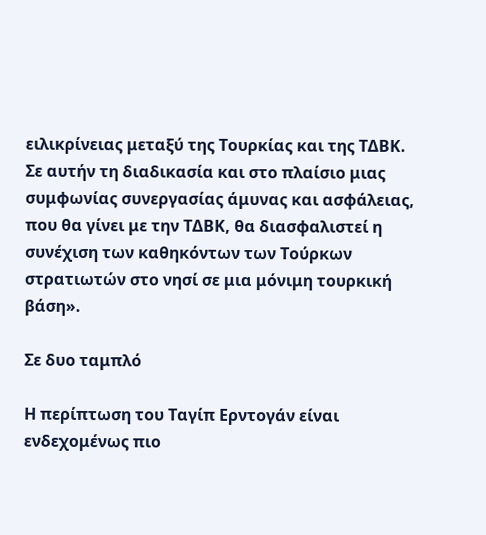ειλικρίνειας μεταξύ της Τουρκίας και της ΤΔΒΚ. Σε αυτήν τη διαδικασία και στο πλαίσιο μιας συμφωνίας συνεργασίας άμυνας και ασφάλειας, που θα γίνει με την ΤΔΒΚ, θα διασφαλιστεί η συνέχιση των καθηκόντων των Τούρκων στρατιωτών στο νησί σε μια μόνιμη τουρκική βάση».

Σε δυο ταμπλό

Η περίπτωση του Ταγίπ Ερντογάν είναι ενδεχομένως πιο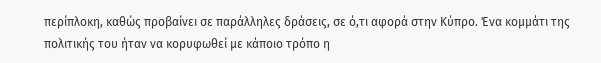περίπλοκη, καθώς προβαίνει σε παράλληλες δράσεις, σε ό,τι αφορά στην Κύπρο. Ένα κομμάτι της πολιτικής του ήταν να κορυφωθεί με κάποιο τρόπο η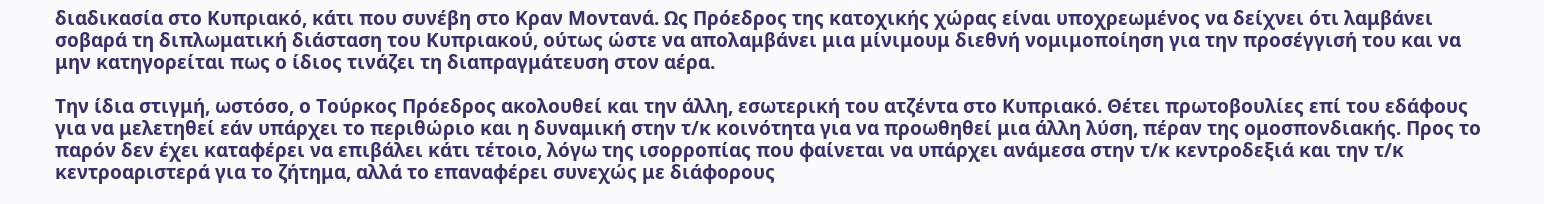διαδικασία στο Κυπριακό, κάτι που συνέβη στο Κραν Μοντανά. Ως Πρόεδρος της κατοχικής χώρας είναι υποχρεωμένος να δείχνει ότι λαμβάνει σοβαρά τη διπλωματική διάσταση του Κυπριακού, ούτως ώστε να απολαμβάνει μια μίνιμουμ διεθνή νομιμοποίηση για την προσέγγισή του και να μην κατηγορείται πως ο ίδιος τινάζει τη διαπραγμάτευση στον αέρα.

Την ίδια στιγμή, ωστόσο, ο Τούρκος Πρόεδρος ακολουθεί και την άλλη, εσωτερική του ατζέντα στο Κυπριακό. Θέτει πρωτοβουλίες επί του εδάφους για να μελετηθεί εάν υπάρχει το περιθώριο και η δυναμική στην τ/κ κοινότητα για να προωθηθεί μια άλλη λύση, πέραν της ομοσπονδιακής. Προς το παρόν δεν έχει καταφέρει να επιβάλει κάτι τέτοιο, λόγω της ισορροπίας που φαίνεται να υπάρχει ανάμεσα στην τ/κ κεντροδεξιά και την τ/κ κεντροαριστερά για το ζήτημα, αλλά το επαναφέρει συνεχώς με διάφορους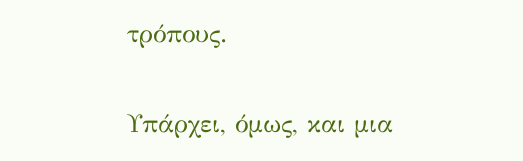τρόπους.

Υπάρχει, όμως, και μια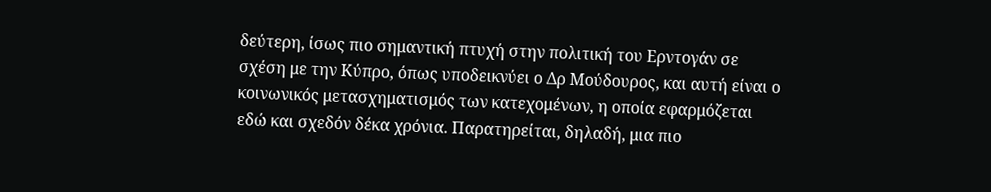δεύτερη, ίσως πιο σημαντική πτυχή στην πολιτική του Ερντογάν σε σχέση με την Κύπρο, όπως υποδεικνύει ο Δρ Μούδουρος, και αυτή είναι ο κοινωνικός μετασχηματισμός των κατεχομένων, η οποία εφαρμόζεται εδώ και σχεδόν δέκα χρόνια. Παρατηρείται, δηλαδή, μια πιο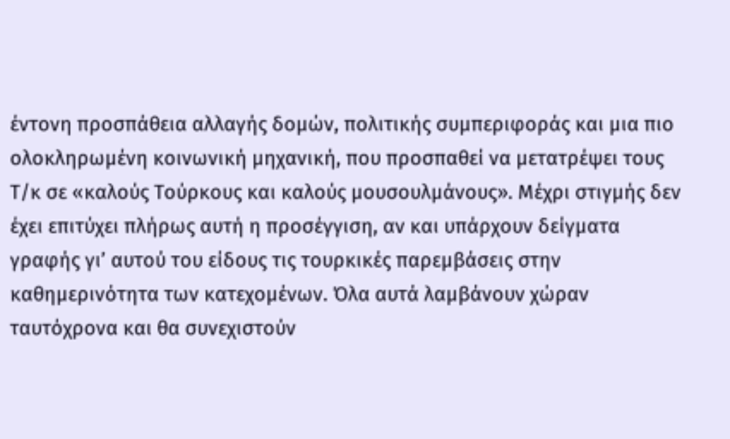έντονη προσπάθεια αλλαγής δομών, πολιτικής συμπεριφοράς και μια πιο ολοκληρωμένη κοινωνική μηχανική, που προσπαθεί να μετατρέψει τους Τ/κ σε «καλούς Τούρκους και καλούς μουσουλμάνους». Μέχρι στιγμής δεν έχει επιτύχει πλήρως αυτή η προσέγγιση, αν και υπάρχουν δείγματα γραφής γι’ αυτού του είδους τις τουρκικές παρεμβάσεις στην καθημερινότητα των κατεχομένων. Όλα αυτά λαμβάνουν χώραν ταυτόχρονα και θα συνεχιστούν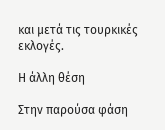και μετά τις τουρκικές εκλογές.

Η άλλη θέση

Στην παρούσα φάση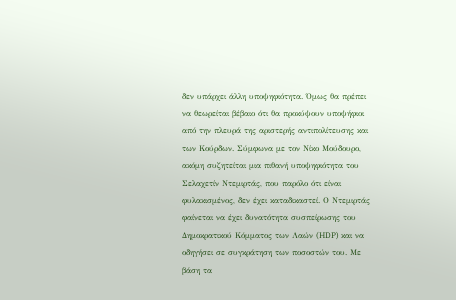δεν υπάρχει άλλη υποψηφιότητα. Όμως θα πρέπει να θεωρείται βέβαιο ότι θα προκύψουν υποψήφιοι από την πλευρά της αριστερής αντιπολίτευσης και των Κούρδων. Σύμφωνα με τον Νίκο Μούδουρο, ακόμη συζητείται μια πιθανή υποψηφιότητα του Σελαχετίν Ντεμιρτάς, που παρόλο ότι είναι φυλακισμένος, δεν έχει καταδικαστεί. Ο Ντεμιρτάς φαίνεται να έχει δυνατότητα συσπείρωσης του Δημοκρατικού Κόμματος των Λαών (HDP) και να οδηγήσει σε συγκράτηση των ποσοστών του. Με βάση τα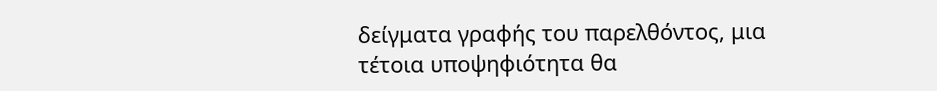δείγματα γραφής του παρελθόντος, μια τέτοια υποψηφιότητα θα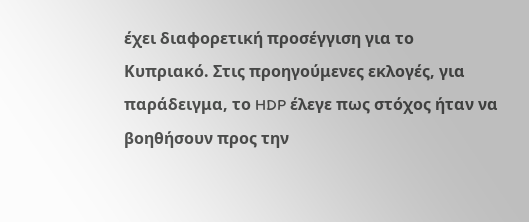έχει διαφορετική προσέγγιση για το Κυπριακό. Στις προηγούμενες εκλογές, για παράδειγμα, το HDP έλεγε πως στόχος ήταν να βοηθήσουν προς την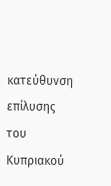κατεύθυνση επίλυσης του Κυπριακού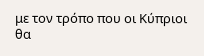με τον τρόπο που οι Κύπριοι θα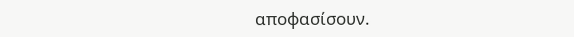αποφασίσουν.